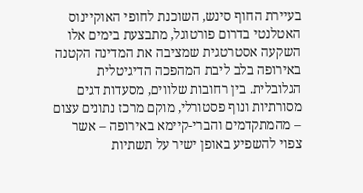בעיירת החוף סינש, השוכנת לחופי האוקיינוס האטלנטי בדרום פורטוגל, מתבצעת בימים אלו השקעה אסטרטגית שמציבה את המדינה הקטנה באירופה בלב ליבת המהפכה הדיגיטלית הגלובלית. בין רחובות שלווים, מסעדות דגים מסורתיות ונוף פסטורלי, מוקם מרכז נתונים עצום – מהמתקדמים והברי-קיימא באירופה – אשר צפוי להשפיע באופן ישיר על תשתיות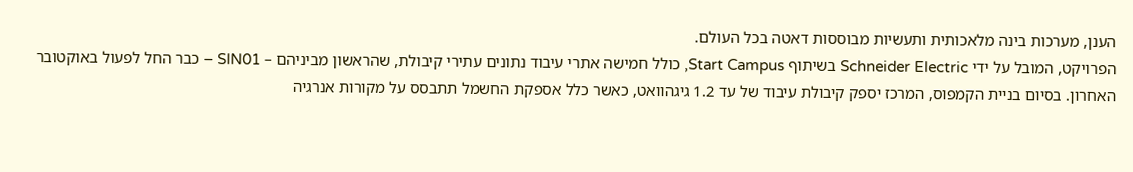הענן, מערכות בינה מלאכותית ותעשיות מבוססות דאטה בכל העולם.
הפרויקט, המובל על ידי Schneider Electric בשיתוף Start Campus, כולל חמישה אתרי עיבוד נתונים עתירי קיבולת, שהראשון מביניהם – SIN01 – כבר החל לפעול באוקטובר האחרון. בסיום בניית הקמפוס, המרכז יספק קיבולת עיבוד של עד 1.2 גיגהוואט, כאשר כלל אספקת החשמל תתבסס על מקורות אנרגיה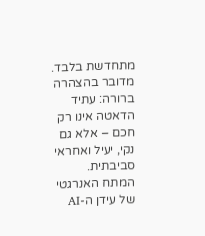מתחדשת בלבד. מדובר בהצהרה ברורה: עתיד הדאטה אינו רק חכם – אלא גם נקי, יעיל ואחראי סביבתית.
המתח האנרגטי של עידן ה-AI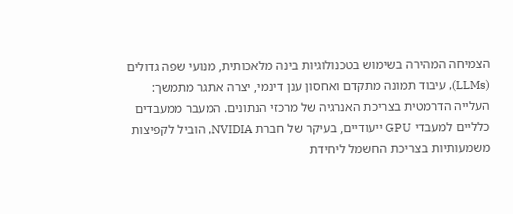הצמיחה המהירה בשימוש בטכנולוגיות בינה מלאכותית, מנועי שפה גדולים (LLMs), עיבוד תמונה מתקדם ואחסון ענן דינמי, יצרה אתגר מתמשך: העלייה הדרמטית בצריכת האנרגיה של מרכזי הנתונים. המעבר ממעבדים כלליים למעבדי GPU ייעודיים, בעיקר של חברת NVIDIA, הוביל לקפיצות משמעותיות בצריכת החשמל ליחידת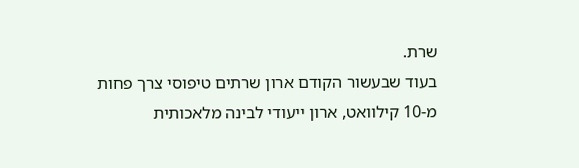שרת.
בעוד שבעשור הקודם ארון שרתים טיפוסי צרך פחות מ-10 קילוואט, ארון ייעודי לבינה מלאכותית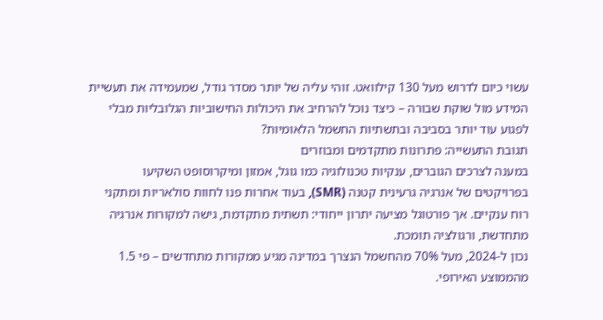עשוי כיום לדרוש מעל 130 קילוואט. זוהי עליה של יותר מסדר גודל, שמעמידה את תעשיית המידע מול שוקת שבורה – כיצד נוכל להרחיב את היכולות החישוביות הגלובליות מבלי לפגוע עוד יותר בסביבה ובתשתיות החשמל הלאומיות?
תגובת התעשייה: פתרונות מתקדמים ומבוזרים
במענה לצרכים הגוברים, ענקיות טכנולוגיה כמו גוגל, אמזון ומיקרוסופט השקיעו בפרויקטים של אנרגיה גרעינית קטנה (SMR), בעוד אחרות פנו לחוות סולאריות ומתקני רוח ענקיים. אך פורטוגל מציעה יתרון ייחודי: תשתית מתקדמת, גישה למקורות אנרגיה מתחדשת, ורגולציה תומכת.
נכון ל-2024, מעל 70% מהחשמל הנצרך במדינה מגיע ממקורות מתחדשים – פי 1.5 מהממוצע האירופי.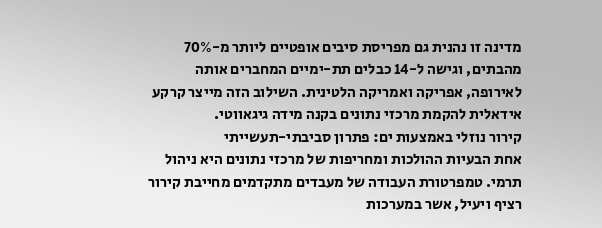מדינה זו נהנית גם מפריסת סיבים אופטיים ליותר מ-70% מהבתים, וגישה ל-14 כבלים תת-ימיים המחברים אותה לאירופה, אפריקה ואמריקה הלטינית. השילוב הזה מייצר קרקע אידאלית להקמת מרכזי נתונים בקנה מידה גיגאווטי.
קירור נוזלי באמצעות ים: פתרון סביבתי-תעשייתי
אחת הבעיות ההולכות ומחריפות של מרכזי נתונים היא ניהול תרמי. טמפרטורת העבודה של מעבדים מתקדמים מחייבת קירור רציף ויעיל, אשר במערכות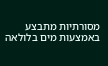מסורתיות מתבצע באמצעות מים בלולאה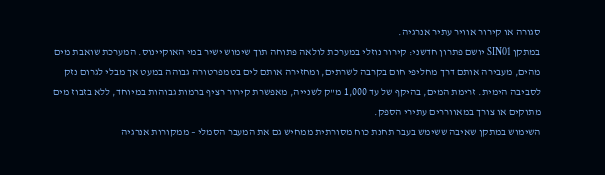סגורה או קירור אוויר עתיר אנרגיה.
במתקן SIN01 יושם פתרון חדשני: קירור נוזלי במערכת לולאה פתוחה תוך שימוש ישיר במי האוקיינוס. המערכת שואבת מים מהים, מעבירה אותם דרך מחליפי חום בקרבה לשרתים, ומחזירה אותם לים בטמפרטורה גבוהה במעט אך מבלי לגרום נזק לסביבה הימית. זרימת המים, בהיקף של עד 1,000 מ"ק לשנייה, מאפשרת קירור רציף ברמות גבוהות במיוחד, ללא בזבוז מים מתוקים או צורך במאווררים עתירי הספק.
השימוש במתקן שאיבה ששימש בעבר תחנת כוח מסורתית ממחיש גם את המעבר הסמלי – ממקורות אנרגיה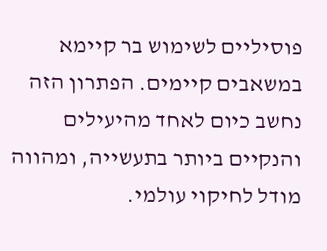פוסיליים לשימוש בר קיימא במשאבים קיימים. הפתרון הזה נחשב כיום לאחד מהיעילים והנקיים ביותר בתעשייה, ומהווה מודל לחיקוי עולמי.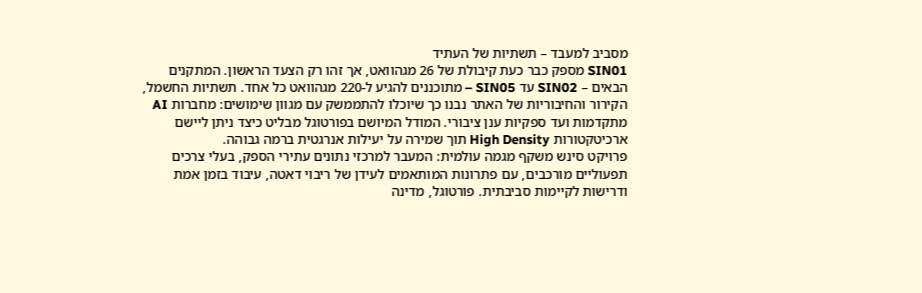מסביב למעבד – תשתיות של העתיד
SIN01 מספק כבר כעת קיבולת של 26 מגהוואט, אך זהו רק הצעד הראשון. המתקנים הבאים – SIN02 עד SIN05 – מתוכננים להגיע ל-220 מגהוואט כל אחד. תשתיות החשמל, הקירור והחיבוריות של האתר נבנו כך שיוכלו להתממשק עם מגוון שימושים: מחברות AI מתקדמות ועד ספקיות ענן ציבורי. המודל המיושם בפורטוגל מבליט כיצד ניתן ליישם ארכיטקטורות High Density תוך שמירה על יעילות אנרגטית ברמה גבוהה.
פרויקט סינש משקף מגמה עולמית: המעבר למרכזי נתונים עתירי הספק, בעלי צרכים תפעוליים מורכבים, עם פתרונות המותאמים לעידן של ריבוי דאטה, עיבוד בזמן אמת ודרישות לקיימות סביבתית. פורטוגל, מדינה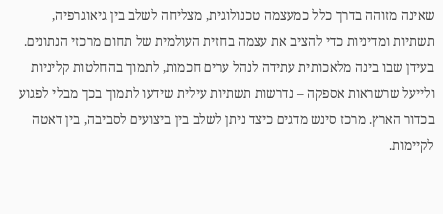שאינה מזוהה בדרך כלל כמעצמה טכנולוגית, מצליחה לשלב בין גיאוגרפיה, תשתיות ומדיניות כדי להציב את עצמה בחזית העולמית של תחום מרכזי הנתונים.
בעידן שבו בינה מלאכותית עתידה לנהל ערים חכמות, לתמוך בהחלטות קליניות ולייעל שרשראות אספקה – נדרשות תשתיות עילית שידעו לתמוך בכך מבלי לפגוע בכדור הארץ. מרכז סינש מדגים כיצד ניתן לשלב בין ביצועים לסביבה, בין דאטה לקיימות.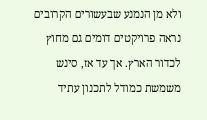ולא מן הנמנע שבעשורים הקרובים נראה פרויקטים דומים גם מחוץ לכדור הארץ. אך עד אז, סינש משמשת כמודל לתכנון עתיד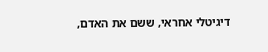דיגיטלי אחראי, ששם את האדם,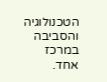הטכנולוגיה והסביבה במרכז אחד.